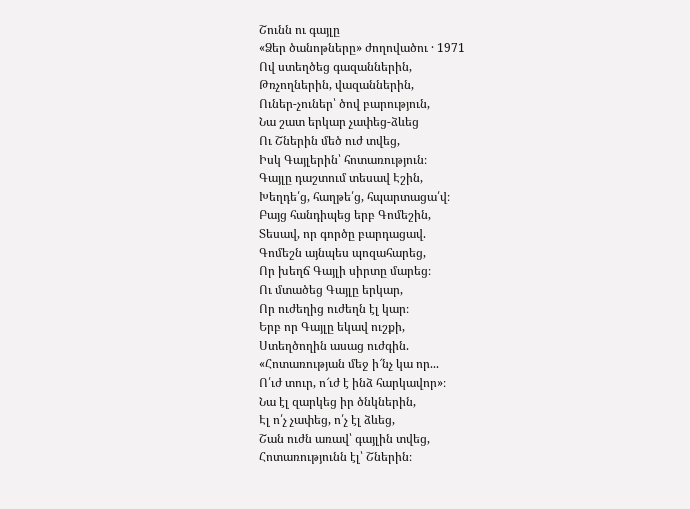Շունն ու գայլը
«Ձեր ծանոթները» ժողովածու · 1971
Ով ստեղծեց գազաններին,
Թռչողներին, վազաններին,
Ուներ-չուներ՝ ծով բարություն,
Նա շատ երկար չափեց-ձևեց
Ու Շներին մեծ ուժ տվեց,
Իսկ Գայլերին՝ հոտառություն։
Գայլը դաշտում տեսավ Էշին,
Խեղդե՛ց, հաղթե՛ց, հպարտացա՛վ։
Բայց հանդիպեց երբ Գոմեշին,
Տեսավ, որ գործը բարդացավ.
Գոմեշն այնպես պոզահարեց,
Որ խեղճ Գայլի սիրտը մարեց։
Ու մտածեց Գայլը երկար,
Որ ուժեղից ուժեղն էլ կար։
Երբ որ Գայլը եկավ ուշքի,
Ստեղծողին ասաց ուժգին.
«Հոտառության մեջ ի՜նչ կա որ...
Ո՛ւժ տուր, ո՜ւժ է ինձ հարկավոր»։
Նա էլ զարկեց իր ծնկներին,
Էլ ո՛չ չափեց, ո՛չ էլ ձևեց,
Շան ուժն առավ՝ գայլին տվեց,
Հոտառությունն էլ՝ Շներին։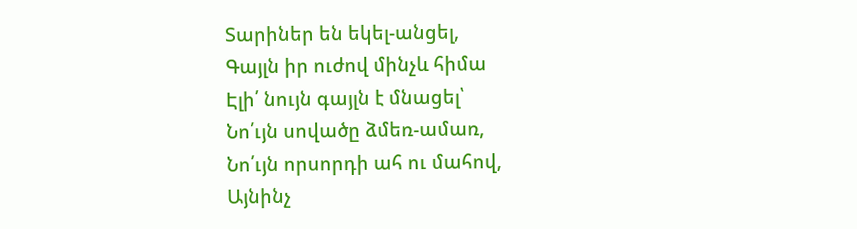Տարիներ են եկել-անցել,
Գայլն իր ուժով մինչև հիմա
Էլի՛ նույն գայլն է մնացել՝
Նո՛ւյն սովածը ձմեռ-ամառ,
Նո՛ւյն որսորդի ահ ու մահով,
Այնինչ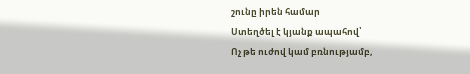շունը իրեն համար
Ստեղծել է կյանք ապահով՝
Ոչ թե ուժով կամ բռնությամբ,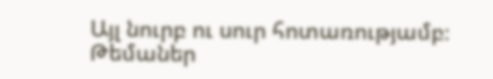Այլ նուրբ ու սուր հոտառությամբ։
Թեմաներ